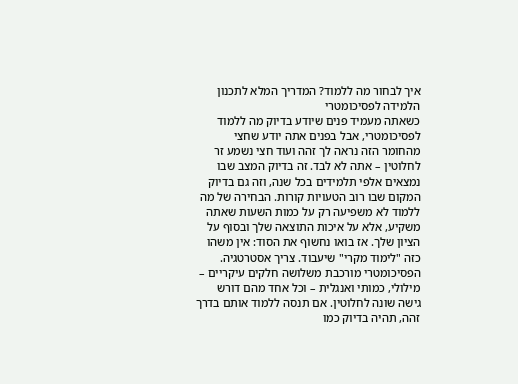איך לבחור מה ללמוד? המדריך המלא לתכנון הלמידה לפסיכומטרי
כשאתה מעמיד פנים שיודע בדיוק מה ללמוד לפסיכומטרי, אבל בפנים אתה יודע שחצי מהחומר הזה נראה לך זהה ועוד חצי נשמע זר לחלוטין – אתה לא לבד. זה בדיוק המצב שבו נמצאים אלפי תלמידים בכל שנה, וזה גם בדיוק המקום שבו רוב הטעויות קורות. הבחירה של מה ללמוד לא משפיעה רק על כמות השעות שאתה משקיע, אלא על איכות התוצאה שלך ובסוף על הציון שלך. אז בואו נחשוף את הסוד: אין משהו כזה "לימוד מקרי" שיעבוד. צריך אסטרטגיה.
הפסיכומטרי מורכבת משלושה חלקים עיקריים – מילולי, כמותי ואנגלית – וכל אחד מהם דורש גישה שונה לחלוטין. אם תנסה ללמוד אותם בדרך זהה, תהיה בדיוק כמו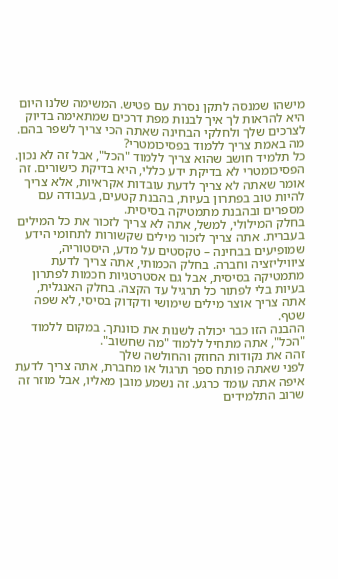מישהו שמנסה לתקן נסרת עם פטיש. המשימה שלנו היום היא להראות לך איך לבנות מפת דרכים שמתאימה בדיוק לצרכים שלך ולחלקי הבחינה שאתה הכי צריך לשפר בהם.
מה באמת צריך ללמוד בפסיכומטרי?
כל תלמיד חושב שהוא צריך ללמוד "הכל", אבל זה לא נכון. הפסיכומטרי לא בדיקת ידע כללי, היא בדיקת כישורים. זה אומר שאתה לא צריך לדעת עובדות אקראיות, אלא צריך להיות טוב בפתרון בעיות, בהבנת קטעים, בעבודה עם מספרים ובהבנת מתמטיקה בסיסית.
בחלק המילולי, למשל, אתה לא צריך לזכור את כל המילים בעברית. אתה צריך לזכור מילים שקשורות לתחומי הידע שמופיעים בבחינה – טקסטים על מדע, היסטוריה, ציוויליזציה וחברה. בחלק הכמותי, אתה צריך לדעת מתמטיקה בסיסית, אבל גם אסטרטגיות חכמות לפתרון בעיות בלי לפתור כל תרגיל עד הקצה. בחלק האנגלית, אתה צריך אוצר מילים שימושי ודקדוק בסיסי, לא שפה שטף.
ההבנה הזו כבר יכולה לשנות את כוונתך. במקום ללמוד "הכל", אתה מתחיל ללמוד "מה שחשוב".
זהה את נקודות החוזק והחולשה שלך
לפני שאתה פותח ספר תרגול או מחברת, אתה צריך לדעת איפה אתה עומד כרגע. זה נשמע מובן מאליו, אבל מוזר זה שרוב התלמידים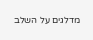מדלגים על השלב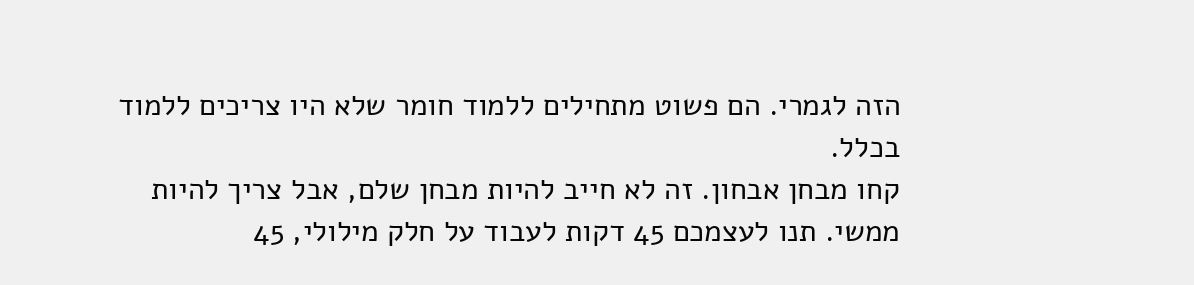הזה לגמרי. הם פשוט מתחילים ללמוד חומר שלא היו צריכים ללמוד בכלל.
קחו מבחן אבחון. זה לא חייב להיות מבחן שלם, אבל צריך להיות ממשי. תנו לעצמכם 45 דקות לעבוד על חלק מילולי, 45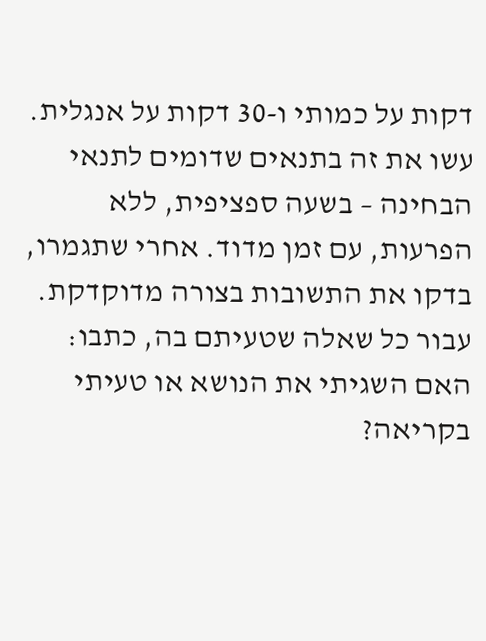דקות על כמותי ו-30 דקות על אנגלית. עשו את זה בתנאים שדומים לתנאי הבחינה – בשעה ספציפית, ללא הפרעות, עם זמן מדוד. אחרי שתגמרו, בדקו את התשובות בצורה מדוקדקת. עבור כל שאלה שטעיתם בה, כתבו:
האם השגיתי את הנושא או טעיתי בקריאה?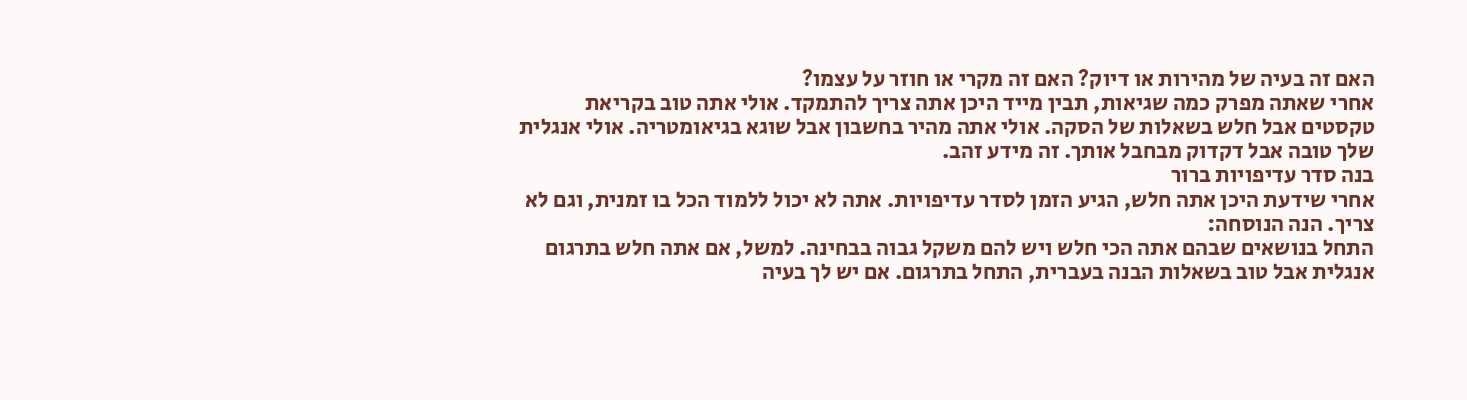האם זה בעיה של מהירות או דיוק? האם זה מקרי או חוזר על עצמו?
אחרי שאתה מפרק כמה שגיאות, תבין מייד היכן אתה צריך להתמקד. אולי אתה טוב בקריאת טקסטים אבל חלש בשאלות של הסקה. אולי אתה מהיר בחשבון אבל שוגא בגיאומטריה. אולי אנגלית שלך טובה אבל דקדוק מבחבל אותך. זה מידע זהב.
בנה סדר עדיפויות ברור
אחרי שידעת היכן אתה חלש, הגיע הזמן לסדר עדיפויות. אתה לא יכול ללמוד הכל בו זמנית, וגם לא צריך. הנה הנוסחה:
התחל בנושאים שבהם אתה הכי חלש ויש להם משקל גבוה בבחינה. למשל, אם אתה חלש בתרגום אנגלית אבל טוב בשאלות הבנה בעברית, התחל בתרגום. אם יש לך בעיה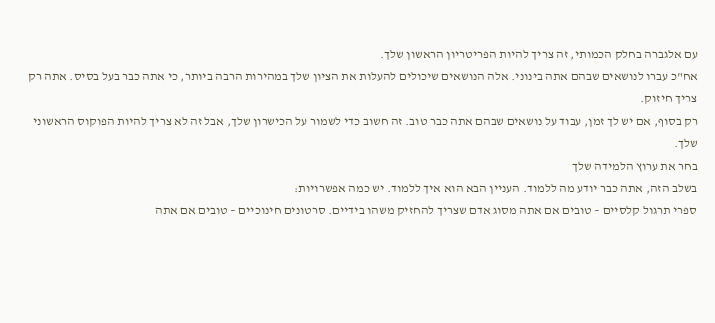עם אלגברה בחלק הכמותי, זה צריך להיות הפריטריון הראשון שלך.
אח"כ עברו לנושאים שבהם אתה בינוני. אלה הנושאים שיכולים להעלות את הציון שלך במהירות הרבה ביותר, כי אתה כבר בעל בסיס. אתה רק צריך חיזוק.
רק בסוף, אם יש לך זמן, עבוד על נושאים שבהם אתה כבר טוב. זה חשוב כדי לשמור על הכישרון שלך, אבל זה לא צריך להיות הפוקוס הראשוני שלך.
בחר את ערוץ הלמידה שלך
בשלב הזה, אתה כבר יודע מה ללמוד. העניין הבא הוא איך ללמוד. יש כמה אפשרויות:
ספרי תרגול קלסיים – טובים אם אתה מסוג אדם שצריך להחזיק משהו בידיים. סרטונים חינוכיים – טובים אם אתה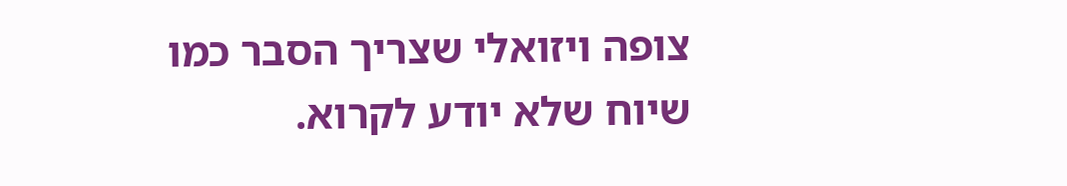צופה ויזואלי שצריך הסבר כמו שיוח שלא יודע לקרוא.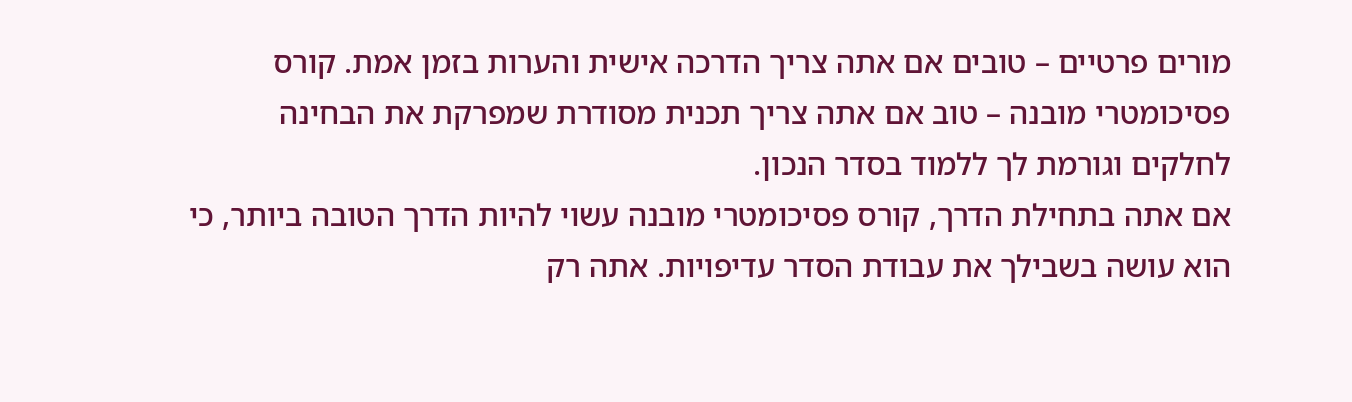מורים פרטיים – טובים אם אתה צריך הדרכה אישית והערות בזמן אמת. קורס פסיכומטרי מובנה – טוב אם אתה צריך תכנית מסודרת שמפרקת את הבחינה לחלקים וגורמת לך ללמוד בסדר הנכון.
אם אתה בתחילת הדרך, קורס פסיכומטרי מובנה עשוי להיות הדרך הטובה ביותר, כי הוא עושה בשבילך את עבודת הסדר עדיפויות. אתה רק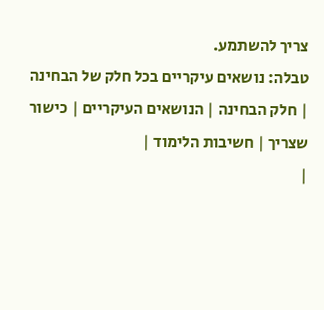צריך להשתמע.
טבלה: נושאים עיקריים בכל חלק של הבחינה
| חלק הבחינה | הנושאים העיקריים | כישור שצריך | חשיבות הלימוד |
|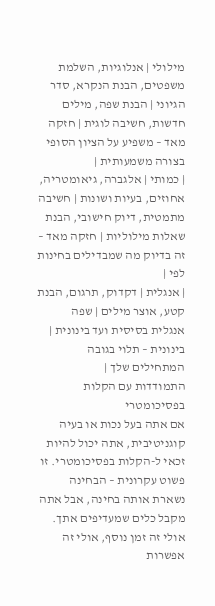מילולי | אנלוגיות, השלמת משפטים, הבנת הנקרא, סדר הגיוני | הבנת שפה, מילים חדשות, חשיבה לוגית | חזקה מאד – משפיע על הציון הסופי בצורה משמעותית |
| כמותי | אלגברה, גיאומטריה, אחוזים, בעיות ושונות | חשיבה מתמטית, דיוק חישובי, הבנת שאלות מילוליות | חזקה מאד – זה בדיוק מה שמבדילים בחינות לפי |
| אנגלית | דקדוק, תרגום, הבנת קטע, אוצר מילים | שפה אנגלית בסיסית ועד בינונית | בינונית – תלוי בגובה המתחילים שלך |
התמודדות עם הקלות בפסיכומטרי
אם אתה בעל נכות או בעיה קוגניטיבית, אתה יכול להיות זכאי ל-הקלות בפסיכומטרי. זו פשוט עקרונית – הבחינה נשארת אותה בחינה, אבל אתה מקבל כלים שמעדיפים אתך. אולי זה זמן נוסף, אולי זה אפשרות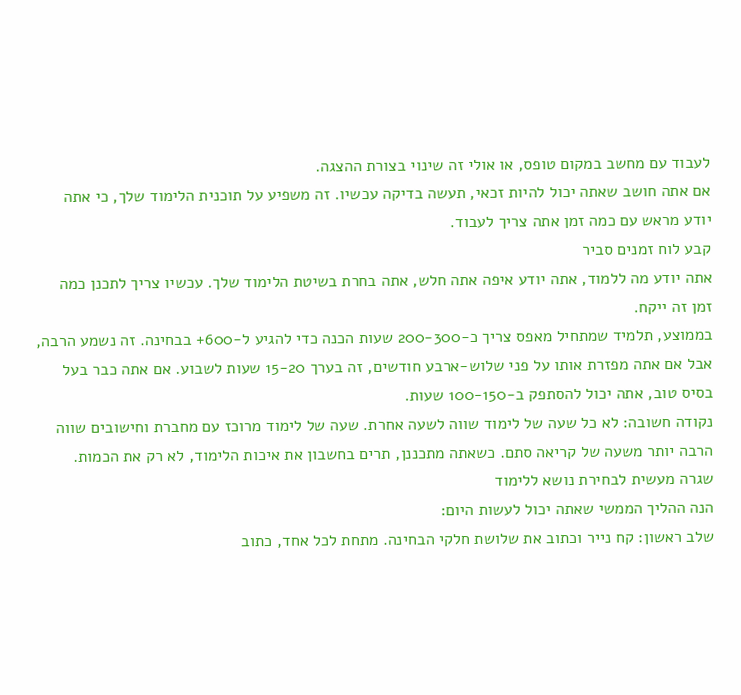לעבוד עם מחשב במקום טופס, או אולי זה שינוי בצורת ההצגה.
אם אתה חושב שאתה יכול להיות זכאי, תעשה בדיקה עכשיו. זה משפיע על תוכנית הלימוד שלך, כי אתה יודע מראש עם כמה זמן אתה צריך לעבוד.
קבע לוח זמנים סביר
אתה יודע מה ללמוד, אתה יודע איפה אתה חלש, אתה בחרת בשיטת הלימוד שלך. עכשיו צריך לתכנן כמה זמן זה ייקח.
בממוצע, תלמיד שמתחיל מאפס צריך כ-200-300 שעות הכנה כדי להגיע ל-600+ בבחינה. זה נשמע הרבה, אבל אם אתה מפזרת אותו על פני שלוש-ארבע חודשים, זה בערך 15-20 שעות לשבוע. אם אתה כבר בעל בסיס טוב, אתה יכול להסתפק ב-100-150 שעות.
נקודה חשובה: לא כל שעה של לימוד שווה לשעה אחרת. שעה של לימוד מרוכז עם מחברת וחישובים שווה הרבה יותר משעה של קריאה סתם. כשאתה מתכננן, תרים בחשבון את איכות הלימוד, לא רק את הכמות.
שגרה מעשית לבחירת נושא ללימוד
הנה ההליך הממשי שאתה יכול לעשות היום:
שלב ראשון: קח נייר וכתוב את שלושת חלקי הבחינה. מתחת לכל אחד, כתוב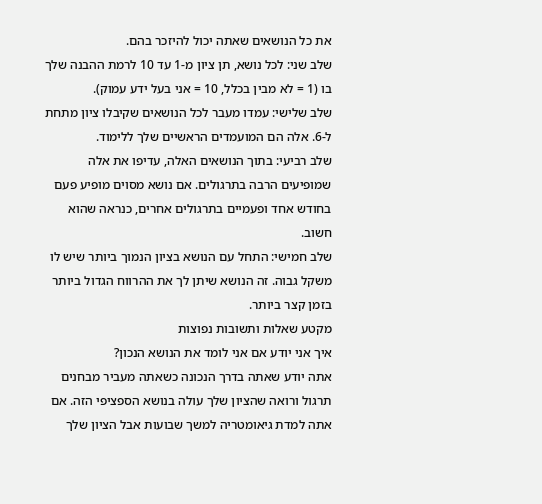את כל הנושאים שאתה יכול להיזכר בהם.
שלב שני: לכל נושא, תן ציון מ-1 עד 10 לרמת ההבנה שלך בו (1 = לא מבין בכלל, 10 = אני בעל ידע עמוק).
שלב שלישי: עמדו מעבר לכל הנושאים שקיבלו ציון מתחת ל-6. אלה הם המועמדים הראשיים שלך ללימוד.
שלב רביעי: בתוך הנושאים האלה, עדיפו את אלה שמופיעים הרבה בתרגולים. אם נושא מסוים מופיע פעם בחודש אחד ופעמיים בתרגולים אחרים, כנראה שהוא חשוב.
שלב חמישי: התחל עם הנושא בציון הנמוך ביותר שיש לו משקל גבוה. זה הנושא שיתן לך את ההרווח הגדול ביותר בזמן קצר ביותר.
מקטע שאלות ותשובות נפוצות
איך אני יודע אם אני לומד את הנושא הנכון?
אתה יודע שאתה בדרך הנכונה כשאתה מעביר מבחנים תרגול ורואה שהציון שלך עולה בנושא הספציפי הזה. אם אתה למדת גיאומטריה למשך שבועות אבל הציון שלך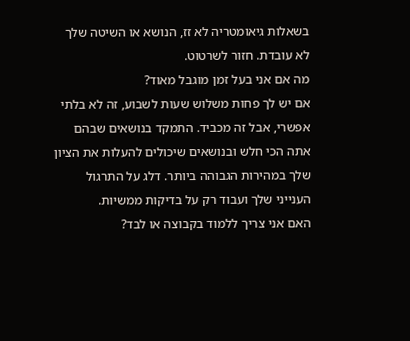בשאלות גיאומטריה לא זז, הנושא או השיטה שלך לא עובדת. חזור לשרטוט.
מה אם אני בעל זמן מוגבל מאוד?
אם יש לך פחות משלוש שעות לשבוע, זה לא בלתי אפשרי, אבל זה מכביד. התמקד בנושאים שבהם אתה הכי חלש ובנושאים שיכולים להעלות את הציון שלך במהירות הגבוהה ביותר. דלג על התרגול הענייני שלך ועבוד רק על בדיקות ממשיות.
האם אני צריך ללמוד בקבוצה או לבד?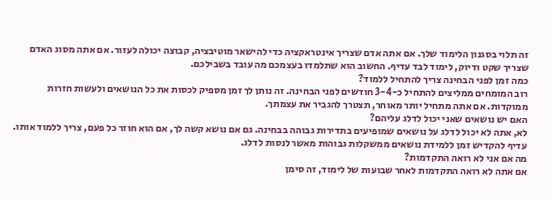זה תלוי בסגנון הלימוד שלך. אם אתה אדם שצריך אינטראקציה כדי להישאר מוטיבציה, קבוצה יכולה לעזור. אם אתה מסוג האדם שצריך שקט ודיוק, לימוד לבד עדיף. החשוב הוא שתלמדו בעצמכם מה עובד בשבילכם.
כמה זמן לפני הבחינה צריך להתחיל ללמוד?
רוב המומחים ממליצים להתחיל כ-3-4 חודשים לפני הבחינה. זה נותן לך זמן מספיק לכסות את כל הנושאים ולעשות חזרות ממוקדות. אם אתה מתחיל יותר מאוחר, תצטרך להגביר את עצמתך.
האם יש נושאים שאני יכול לדלג עליהם?
לא, אתה לא יכול לדלג על נושאים שמופיעים בתדירות גבוהה בבחינה. גם אם נושא קשה לך, אם הוא חוזר כל פעם, צריך ללמוד אותו. עדיף להקדיש זמן ללמידת נושאים ממשקלות גבוהות מאשר לנסות לדלג.
מה אם אני לא רואה התקדמות?
אם אתה לא רואה התקדמות לאחר שבועות של לימוד, זה סימן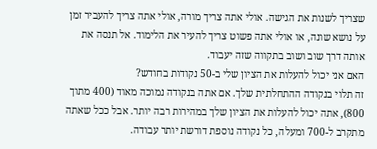שצריך לשנות את הגישה. אולי אתה צריך מורה, אולי אתה צריך להעביר זמן על נושא שונה, או אולי אתה פשוט צריך להעיר את הלימוד. אל תנסה את אותה דרך שוב ושוב בתקווה שזה יעבוד.
האם אני יכול להעלות את הציון שלי ב-50 נקודות בחודש?
זה תלוי בנקודה ההתחלתית שלך. אם אתה בנקודה נמוכה מאוד (400 מתוך 800), אתה יכול להעלות את הציון שלך במהירות רבה יותר. אבל ככל שאתה מתקרב ל-700 ומעלה, כל נקודה נוספת דורשת יותר עבודה.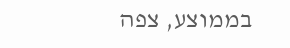בממוצע, צפה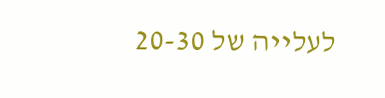לעלייה של 20-30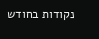נקודות בחודש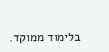בלימוד ממוקד.